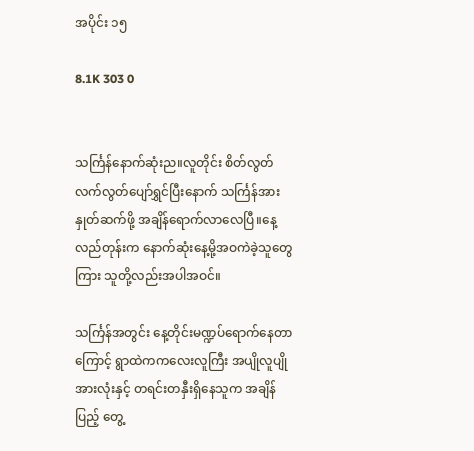အပိုင်း ၁၅

8.1K 303 0


သင်္ကြန်နောက်ဆုံးည။လူတိုင်း စိတ်လွတ်လက်လွတ်ပျော်ရွှင်ပြီးနောက် သင်္ကြန်အား နှုတ်ဆက်ဖို့ အချိန်ရောက်လာလေပြီ။နေ့လည်တုန်းက နောက်ဆုံးနေ့မို့အဝကဲခဲ့သူတွေကြား သူတို့လည်းအပါအဝင်။

သင်္ကြန်အတွင်း နေ့တိုင်းမဏ္ဍပ်ရောက်နေတာကြောင့် ရွာထဲကကလေးလူကြီး အပျိုလူပျိုအားလုံးနှင့် တရင်းတနှီးရှိနေသူက အချိန်ပြည့် တွေ့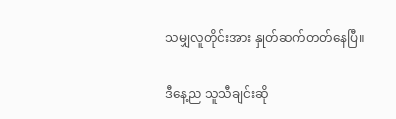သမျှလူတိုင်းအား နှုတ်ဆက်တတ်နေပြီ။

ဒီနေ့ည သူသီချင်းဆို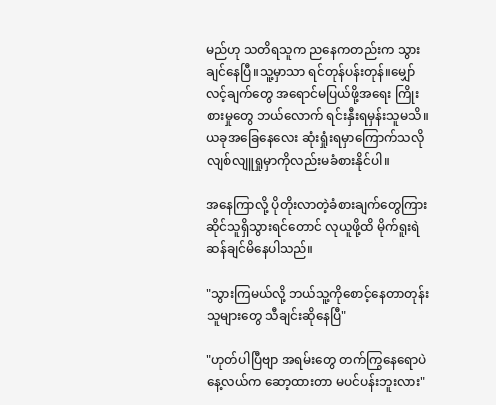မည်ဟု သတိရသူက ညနေကတည်းက သွားချင်နေပြီ။သူ့မှာသာ ရင်တုန်ပန်းတုန်။မျှော်လင့်ချက်တွေ အရောင်မပြယ်ဖို့အရေး ကြိုးစားမှုတွေ ဘယ်လောက် ရင်းနှီးရမှန်းသူမသိ။ယခုအခြေနေလေး ဆုံးရှုံးရမှာကြောက်သလို လျစ်လျူရှုမှာကိုလည်းမခံစားနိုင်ပါ။

အနေကြာလို့ ပိုတိုးလာတဲ့ခံစားချက်တွေကြား ဆိုင်သူရှိသွားရင်တောင် လုယူဖို့ထိ မိုက်ရူးရဲဆန်ချင်မိနေပါသည်။

"သွားကြမယ်လို့ ဘယ်သူ့ကိုစောင့်နေတာတုန်း သူများတွေ သီချင်းဆိုနေပြီ"

"ဟုတ်ပါပြီဗျာ အရမ်းတွေ တက်ကြွနေရောပဲ
နေ့လယ်က ဆော့ထားတာ မပင်ပန်းဘူးလား"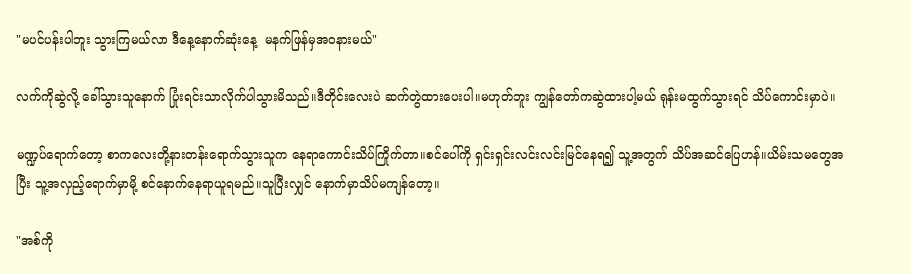"မပင်ပန်းပါဘူး သွားကြမယ်လာ ဒီနေ့နောက်ဆုံးနေ့  မနက်ဖြန်မှအဝနားမယ်"

လက်ကိုဆွဲလို့ ခေါ်သွားသူနောက် ပြုံးရင်းသာလိုက်ပါသွားမိသည်။ဒီတိုင်းလေးပဲ ဆက်တွဲထားပေးပါ။မဟုတ်ဘူး ကျွန်တော်ကဆွဲထားပါ့မယ် ရုန်းမထွက်သွားရင် သိပ်ကောင်းမှာပဲ။

မဏ္ဍပ်ရောက်တော့ စာကလေးတို့နားတန်းရောက်သွားသူက နေရာကောင်းသိပ်ကြိုက်တာ။စင်ပေါ်ကို ရှင်းရှင်းလင်းလင်းမြင်နေရ၍ သူ့အတွက် သိပ်အဆင်ပြေဟန်။ယိမ်းသမတွေအပြီး သူ့အလှည့်ရောက်မှာမို့ စင်နောက်နေရာယူရမည်။သူပြီးလျှင် နောက်မှာသိပ်မကျန်တော့။

"အစ်ကို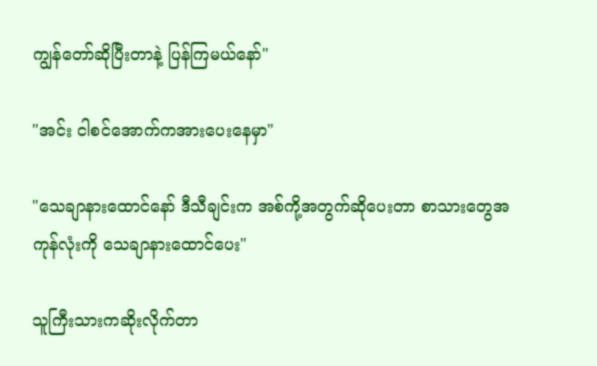ကျွန်တော်ဆိုပြီးတာနဲ့ ပြန်ကြမယ်နော်"

"အင်း ငါစင်အောက်ကအားပေးနေမှာ"

"သေချာနားထောင်နော် ဒီသီချင်းက အစ်ကို့အတွက်ဆိုပေးတာ စာသားတွေအကုန်လုံးကို သေချာနားထောင်ပေး"

သူကြီးသားကဆိုးလိုက်တာ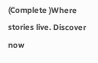(Complete )Where stories live. Discover now